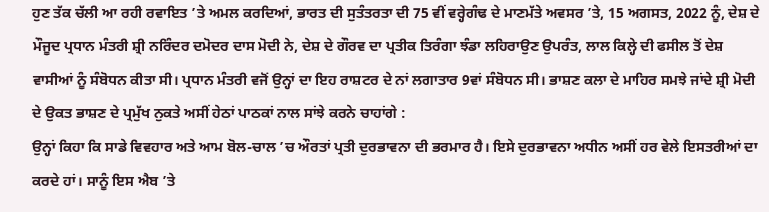ਹੁਣ ਤੱਕ ਚੱਲੀ ਆ ਰਹੀ ਰਵਾਇਤ ’ਤੇ ਅਮਲ ਕਰਦਿਆਂ, ਭਾਰਤ ਦੀ ਸੁਤੰਤਰਤਾ ਦੀ 75 ਵੀਂ ਵਰ੍ਹੇਗੰਢ ਦੇ ਮਾਣਮੱਤੇ ਅਵਸਰ ’ਤੇ, 15 ਅਗਸਤ, 2022 ਨੂੰ, ਦੇਸ਼ ਦੇ ਮੌਜੂਦ ਪ੍ਰਧਾਨ ਮੰਤਰੀ ਸ਼੍ਰੀ ਨਰਿੰਦਰ ਦਮੋਦਰ ਦਾਸ ਮੋਦੀ ਨੇ, ਦੇਸ਼ ਦੇ ਗੌਰਵ ਦਾ ਪ੍ਰਤੀਕ ਤਿਰੰਗਾ ਝੰਡਾ ਲਹਿਰਾਉਣ ਉਪਰੰਤ, ਲਾਲ ਕਿਲ੍ਹੇ ਦੀ ਫਸੀਲ ਤੋਂ ਦੇਸ਼ ਵਾਸੀਆਂ ਨੂੰ ਸੰਬੋਧਨ ਕੀਤਾ ਸੀ। ਪ੍ਰਧਾਨ ਮੰਤਰੀ ਵਜੋਂ ਉਨ੍ਹਾਂ ਦਾ ਇਹ ਰਾਸ਼ਟਰ ਦੇ ਨਾਂ ਲਗਾਤਾਰ 9ਵਾਂ ਸੰਬੋਧਨ ਸੀ। ਭਾਸ਼ਣ ਕਲਾ ਦੇ ਮਾਹਿਰ ਸਮਝੇ ਜਾਂਦੇ ਸ਼੍ਰੀ ਮੋਦੀ ਦੇ ਉਕਤ ਭਾਸ਼ਣ ਦੇ ਪ੍ਰਮੁੱਖ ਨੁਕਤੇ ਅਸੀਂ ਹੇਠਾਂ ਪਾਠਕਾਂ ਨਾਲ ਸਾਂਝੇ ਕਰਨੇ ਚਾਹਾਂਗੇ :
ਉਨ੍ਹਾਂ ਕਿਹਾ ਕਿ ਸਾਡੇ ਵਿਵਹਾਰ ਅਤੇ ਆਮ ਬੋਲ-ਚਾਲ ’ਚ ਔਰਤਾਂ ਪ੍ਰਤੀ ਦੁਰਭਾਵਨਾ ਦੀ ਭਰਮਾਰ ਹੈ। ਇਸੇ ਦੁਰਭਾਵਨਾ ਅਧੀਨ ਅਸੀਂ ਹਰ ਵੇਲੇ ਇਸਤਰੀਆਂ ਦਾ ਕਰਦੇ ਹਾਂ। ਸਾਨੂੰ ਇਸ ਐਬ ’ਤੇ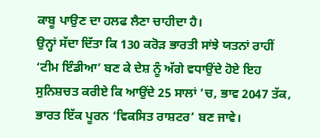ਕਾਬੂ ਪਾਉਣ ਦਾ ਹਲਫ ਲੈਣਾ ਚਾਹੀਦਾ ਹੈ।
ਉਨ੍ਹਾਂ ਸੱਦਾ ਦਿੱਤਾ ਕਿ 130 ਕਰੋੜ ਭਾਰਤੀ ਸਾਂਝੇ ਯਤਨਾਂ ਰਾਹੀਂ ‘ਟੀਮ ਇੰਡੀਆ’ ਬਣ ਕੇ ਦੇਸ਼ ਨੂੰ ਅੱਗੇ ਵਧਾਉਂਦੇ ਹੋਏ ਇਹ ਸੁਨਿਸ਼ਚਤ ਕਰੀਏ ਕਿ ਆਉਂਦੇ 25 ਸਾਲਾਂ ’ਚ, ਭਾਵ 2047 ਤੱਕ, ਭਾਰਤ ਇੱਕ ਪੂਰਨ ‘ਵਿਕਸਿਤ ਰਾਸ਼ਟਰ’ ਬਣ ਜਾਵੇ।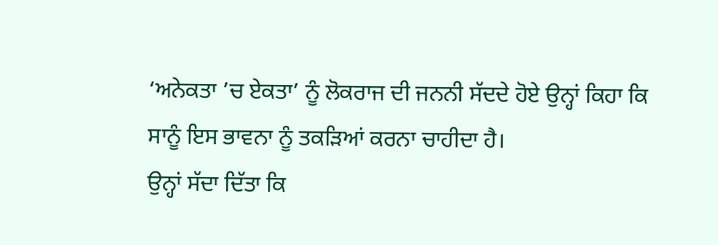‘ਅਨੇਕਤਾ ’ਚ ਏਕਤਾ’ ਨੂੰ ਲੋਕਰਾਜ ਦੀ ਜਨਨੀ ਸੱਦਦੇ ਹੋਏ ਉਨ੍ਹਾਂ ਕਿਹਾ ਕਿ ਸਾਨੂੰ ਇਸ ਭਾਵਨਾ ਨੂੰ ਤਕੜਿਆਂ ਕਰਨਾ ਚਾਹੀਦਾ ਹੈ।
ਉਨ੍ਹਾਂ ਸੱਦਾ ਦਿੱਤਾ ਕਿ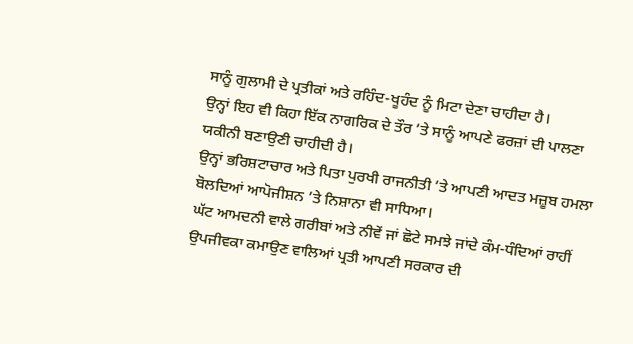ਸਾਨੂੰ ਗੁਲਾਮੀ ਦੇ ਪ੍ਰਤੀਕਾਂ ਅਤੇ ਰਹਿੰਦ-ਖੂਹੰਦ ਨੂੰ ਮਿਟਾ ਦੇਣਾ ਚਾਹੀਦਾ ਹੈ।
ਉਨ੍ਹਾਂ ਇਹ ਵੀ ਕਿਹਾ ਇੱਕ ਨਾਗਰਿਕ ਦੇ ਤੌਰ ’ਤੇ ਸਾਨੂੰ ਆਪਣੇ ਫਰਜ਼ਾਂ ਦੀ ਪਾਲਣਾ ਯਕੀਨੀ ਬਣਾਉਣੀ ਚਾਹੀਦੀ ਹੈ।
ਉਨ੍ਹਾਂ ਭਰਿਸ਼ਟਾਚਾਰ ਅਤੇ ਪਿਤਾ ਪੁਰਖੀ ਰਾਜਨੀਤੀ ’ਤੇ ਆਪਣੀ ਆਦਤ ਮਜ਼ੂਬ ਹਮਲਾ ਬੋਲਦਿਆਂ ਆਪੋਜੀਸ਼ਨ ’ਤੇ ਨਿਸ਼ਾਨਾ ਵੀ ਸਾਧਿਆ।
ਘੱਟ ਆਮਦਨੀ ਵਾਲੇ ਗਰੀਬਾਂ ਅਤੇ ਨੀਵੇਂ ਜਾਂ ਛੋਟੇ ਸਮਝੇ ਜਾਂਦੇ ਕੰਮ-ਧੰਦਿਆਂ ਰਾਹੀਂ ਉਪਜੀਵਕਾ ਕਮਾਉਣ ਵਾਲਿਆਂ ਪ੍ਰਤੀ ਆਪਣੀ ਸਰਕਾਰ ਦੀ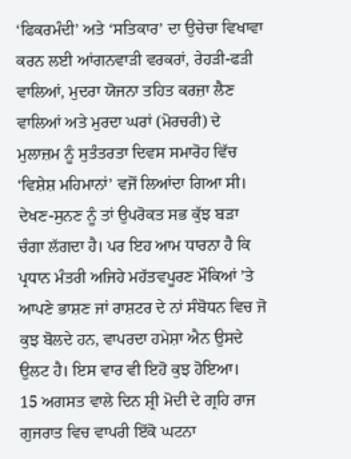‘ਫਿਕਰਮੰਦੀ’ ਅਤੇ ‘ਸਤਿਕਾਰ’ ਦਾ ਉਚੇਚਾ ਵਿਖਾਵਾ ਕਰਨ ਲਈ ਆਂਗਨਵਾੜੀ ਵਰਕਰਾਂ, ਰੇਹੜੀ-ਫੜੀ ਵਾਲਿਆਂ, ਮੁਦਰਾ ਯੋਜਨਾ ਤਹਿਤ ਕਰਜ਼ਾ ਲੈਣ ਵਾਲਿਆਂ ਅਤੇ ਮੁਰਦਾ ਘਰਾਂ (ਮੋਰਚਰੀ) ਦੇ ਮੁਲਾਜ਼ਮ ਨੂੰ ਸੁਤੰਤਰਤਾ ਦਿਵਸ ਸਮਾਰੋਹ ਵਿੱਚ ‘ਵਿਸ਼ੇਸ਼ ਮਹਿਮਾਨਾਂ’ ਵਜੋਂ ਲਿਆਂਦਾ ਗਿਆ ਸੀ।
ਦੇਖਣ-ਸੁਨਣ ਨੂੰ ਤਾਂ ਉਪਰੋਕਤ ਸਭ ਕੁੱਝ ਬੜਾ ਚੰਗਾ ਲੱਗਦਾ ਹੈ। ਪਰ ਇਹ ਆਮ ਧਾਰਨਾ ਹੈ ਕਿ ਪ੍ਰਧਾਨ ਮੰਤਰੀ ਅਜਿਹੇ ਮਹੱਤਵਪੂਰਣ ਮੌਕਿਆਂ ’ਤੇ ਆਪਣੇ ਭਾਸ਼ਣ ਜਾਂ ਰਾਸ਼ਟਰ ਦੇ ਨਾਂ ਸੰਬੋਧਨ ਵਿਚ ਜੋ ਕੁਝ ਬੋਲਦੇ ਹਨ, ਵਾਪਰਦਾ ਹਮੇਸ਼ਾ ਐਨ ਉਸਦੇ ਉਲਟ ਹੈ। ਇਸ ਵਾਰ ਵੀ ਇਹੋ ਕੁਝ ਹੋਇਆ।
15 ਅਗਸਤ ਵਾਲੇ ਦਿਨ ਸ਼੍ਰੀ ਮੋਦੀ ਦੇ ਗ੍ਰਹਿ ਰਾਜ ਗੁਜਰਾਤ ਵਿਚ ਵਾਪਰੀ ਇੱਕੋ ਘਟਨਾ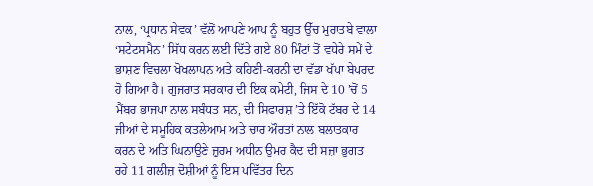ਨਾਲ, ‘ਪ੍ਰਧਾਨ ਸੇਵਕ’ ਵੱਲੋਂ ਆਪਣੇ ਆਪ ਨੂੰ ਬਹੁਤ ਉੱਚ ਮੁਰਾਤਬੇ ਵਾਲਾ ‘ਸਟੇਟਸਮੈਨ’ ਸਿੱਧ ਕਰਨ ਲਈ ਦਿੱਤੇ ਗਏ 80 ਮਿੰਟਾਂ ਤੋਂ ਵਧੇਰੇ ਸਮੇਂ ਦੇ ਭਾਸ਼ਣ ਵਿਚਲਾ ਖੋਖਲਾਪਨ ਅਤੇ ਕਹਿਣੀ-ਕਰਨੀ ਦਾ ਵੱਡਾ ਖੱਪਾ ਬੇਪਰਦ ਹੋ ਗਿਆ ਹੈ। ਗੁਜਰਾਤ ਸਰਕਾਰ ਦੀ ਇਕ ਕਮੇਟੀ, ਜਿਸ ਦੇ 10 ’ਚੋਂ 5 ਮੈਂਬਰ ਭਾਜਪਾ ਨਾਲ ਸਬੰਧਤ ਸਨ, ਦੀ ਸਿਫਾਰਸ਼ ’ਤੇ ਇੱਕੋ ਟੱਬਰ ਦੇ 14 ਜੀਆਂ ਦੇ ਸਮੂਹਿਕ ਕਤਲੇਆਮ ਅਤੇ ਚਾਰ ਔਰਤਾਂ ਨਾਲ ਬਲਾਤਕਾਰ ਕਰਨ ਦੇ ਅਤਿ ਘਿਨਾਉਣੇ ਜ਼ੁਰਮ ਅਧੀਨ ਉਮਰ ਕੈਦ ਦੀ ਸਜ਼ਾ ਭੁਗਤ ਰਹੇ 11 ਗਲੀਜ਼ ਦੋਸ਼ੀਆਂ ਨੂੰ ਇਸ ਪਵਿੱਤਰ ਦਿਨ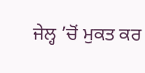ਜੇਲ੍ਹ ’ਚੋਂ ਮੁਕਤ ਕਰ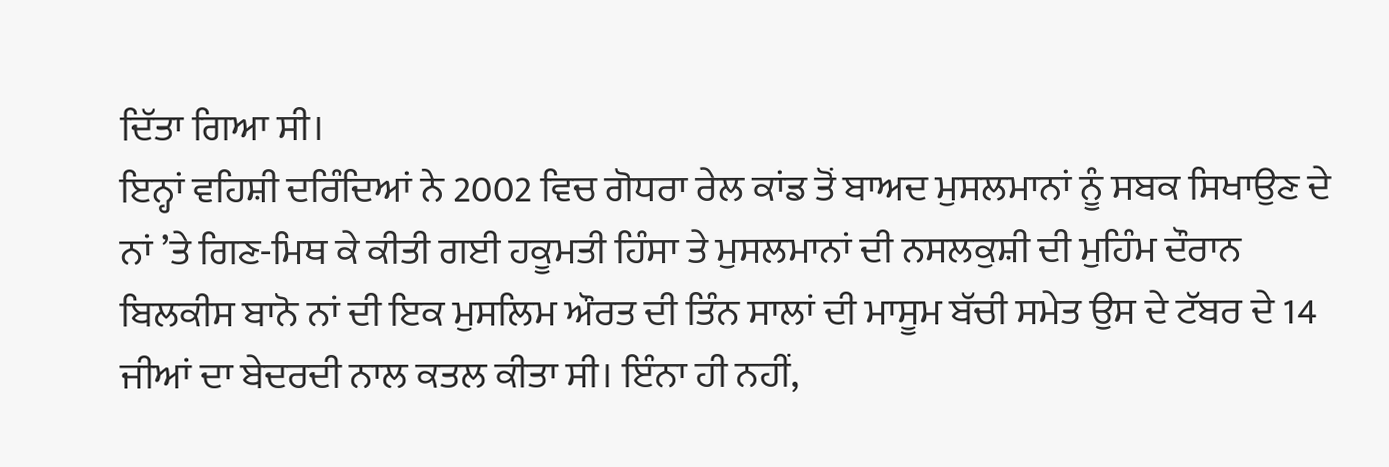ਦਿੱਤਾ ਗਿਆ ਸੀ।
ਇਨ੍ਹਾਂ ਵਹਿਸ਼ੀ ਦਰਿੰਦਿਆਂ ਨੇ 2002 ਵਿਚ ਗੋਧਰਾ ਰੇਲ ਕਾਂਡ ਤੋਂ ਬਾਅਦ ਮੁਸਲਮਾਨਾਂ ਨੂੰ ਸਬਕ ਸਿਖਾਉਣ ਦੇ ਨਾਂ ’ਤੇ ਗਿਣ-ਮਿਥ ਕੇ ਕੀਤੀ ਗਈ ਹਕੂਮਤੀ ਹਿੰਸਾ ਤੇ ਮੁਸਲਮਾਨਾਂ ਦੀ ਨਸਲਕੁਸ਼ੀ ਦੀ ਮੁਹਿੰਮ ਦੌਰਾਨ ਬਿਲਕੀਸ ਬਾਨੋ ਨਾਂ ਦੀ ਇਕ ਮੁਸਲਿਮ ਔਰਤ ਦੀ ਤਿੰਨ ਸਾਲਾਂ ਦੀ ਮਾਸੂਮ ਬੱਚੀ ਸਮੇਤ ਉਸ ਦੇ ਟੱਬਰ ਦੇ 14 ਜੀਆਂ ਦਾ ਬੇਦਰਦੀ ਨਾਲ ਕਤਲ ਕੀਤਾ ਸੀ। ਇੰਨਾ ਹੀ ਨਹੀਂ,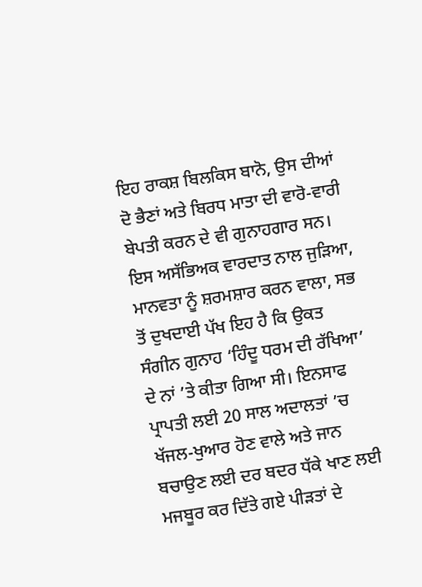ਇਹ ਰਾਕਸ਼ ਬਿਲਕਿਸ ਬਾਨੋ, ਉਸ ਦੀਆਂ ਦੋ ਭੈਣਾਂ ਅਤੇ ਬਿਰਧ ਮਾਤਾ ਦੀ ਵਾਰੋ-ਵਾਰੀ ਬੇਪਤੀ ਕਰਨ ਦੇ ਵੀ ਗੁਨਾਹਗਾਰ ਸਨ। ਇਸ ਅਸੱਭਿਅਕ ਵਾਰਦਾਤ ਨਾਲ ਜੁੜਿਆ, ਮਾਨਵਤਾ ਨੂੰ ਸ਼ਰਮਸ਼ਾਰ ਕਰਨ ਵਾਲਾ, ਸਭ ਤੋਂ ਦੁਖਦਾਈ ਪੱਖ ਇਹ ਹੈ ਕਿ ਉਕਤ ਸੰਗੀਨ ਗੁਨਾਹ ‘ਹਿੰਦੂ ਧਰਮ ਦੀ ਰੱਖਿਆ’ ਦੇ ਨਾਂ ’ਤੇ ਕੀਤਾ ਗਿਆ ਸੀ। ਇਨਸਾਫ ਪ੍ਰਾਪਤੀ ਲਈ 20 ਸਾਲ ਅਦਾਲਤਾਂ ’ਚ ਖੱਜਲ-ਖੁਆਰ ਹੋਣ ਵਾਲੇ ਅਤੇ ਜਾਨ ਬਚਾਉਣ ਲਈ ਦਰ ਬਦਰ ਧੱਕੇ ਖਾਣ ਲਈ ਮਜਬੂਰ ਕਰ ਦਿੱਤੇ ਗਏ ਪੀੜਤਾਂ ਦੇ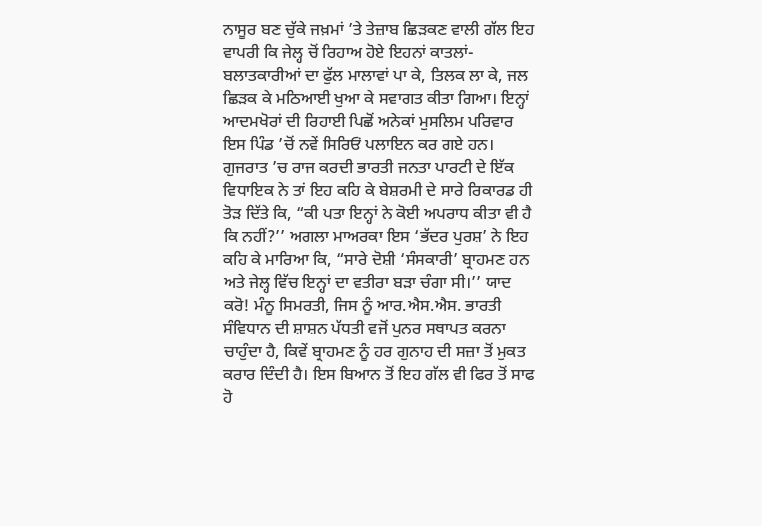ਨਾਸੂਰ ਬਣ ਚੁੱਕੇ ਜਖ਼ਮਾਂ ’ਤੇ ਤੇਜ਼ਾਬ ਛਿੜਕਣ ਵਾਲੀ ਗੱਲ ਇਹ ਵਾਪਰੀ ਕਿ ਜੇਲ੍ਹ ਚੋਂ ਰਿਹਾਅ ਹੋਏ ਇਹਨਾਂ ਕਾਤਲਾਂ-ਬਲਾਤਕਾਰੀਆਂ ਦਾ ਫੁੱਲ ਮਾਲਾਵਾਂ ਪਾ ਕੇ, ਤਿਲਕ ਲਾ ਕੇ, ਜਲ ਛਿੜਕ ਕੇ ਮਠਿਆਈ ਖੁਆ ਕੇ ਸਵਾਗਤ ਕੀਤਾ ਗਿਆ। ਇਨ੍ਹਾਂ ਆਦਮਖੋਰਾਂ ਦੀ ਰਿਹਾਈ ਪਿਛੋਂ ਅਨੇਕਾਂ ਮੁਸਲਿਮ ਪਰਿਵਾਰ ਇਸ ਪਿੰਡ ’ਚੋਂ ਨਵੇਂ ਸਿਰਿਓਂ ਪਲਾਇਨ ਕਰ ਗਏ ਹਨ। ਗੁਜਰਾਤ ’ਚ ਰਾਜ ਕਰਦੀ ਭਾਰਤੀ ਜਨਤਾ ਪਾਰਟੀ ਦੇ ਇੱਕ ਵਿਧਾਇਕ ਨੇ ਤਾਂ ਇਹ ਕਹਿ ਕੇ ਬੇਸ਼ਰਮੀ ਦੇ ਸਾਰੇ ਰਿਕਾਰਡ ਹੀ ਤੋੜ ਦਿੱਤੇ ਕਿ, “ਕੀ ਪਤਾ ਇਨ੍ਹਾਂ ਨੇ ਕੋਈ ਅਪਰਾਧ ਕੀਤਾ ਵੀ ਹੈ ਕਿ ਨਹੀਂ?’’ ਅਗਲਾ ਮਾਅਰਕਾ ਇਸ ‘ਭੱਦਰ ਪੁਰਸ਼’ ਨੇ ਇਹ ਕਹਿ ਕੇ ਮਾਰਿਆ ਕਿ, “ਸਾਰੇ ਦੋਸ਼ੀ ‘ਸੰਸਕਾਰੀ’ ਬ੍ਰਾਹਮਣ ਹਨ ਅਤੇ ਜੇਲ੍ਹ ਵਿੱਚ ਇਨ੍ਹਾਂ ਦਾ ਵਤੀਰਾ ਬੜਾ ਚੰਗਾ ਸੀ।’’ ਯਾਦ ਕਰੋ! ਮੰਨੂ ਸਿਮਰਤੀ, ਜਿਸ ਨੂੰ ਆਰ.ਐਸ.ਐਸ. ਭਾਰਤੀ ਸੰਵਿਧਾਨ ਦੀ ਸ਼ਾਸ਼ਨ ਪੱਧਤੀ ਵਜੋਂ ਪੁਨਰ ਸਥਾਪਤ ਕਰਨਾ ਚਾਹੁੰਦਾ ਹੈ, ਕਿਵੇਂ ਬ੍ਰਾਹਮਣ ਨੂੰ ਹਰ ਗੁਨਾਹ ਦੀ ਸਜ਼ਾ ਤੋਂ ਮੁਕਤ ਕਰਾਰ ਦਿੰਦੀ ਹੈ। ਇਸ ਬਿਆਨ ਤੋਂ ਇਹ ਗੱਲ ਵੀ ਫਿਰ ਤੋਂ ਸਾਫ ਹੋ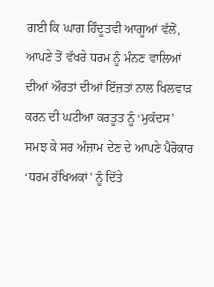ਗਈ ਕਿ ਘਾਗ ਹਿੰਦੂਤਵੀ ਆਗੂਆਂ ਵੱਲੋਂ, ਆਪਣੇ ਤੋਂ ਵੱਖਰੇ ਧਰਮ ਨੂੰ ਮੰਨਣ ਵਾਲਿਆਂ ਦੀਆਂ ਔਰਤਾਂ ਦੀਆਂ ਇੱਜ਼ਤਾਂ ਨਾਲ ਖਿਲਵਾੜ ਕਰਨ ਦੀ ਘਟੀਆ ਕਰਤੂਤ ਨੂੰ ‘ਮੁਕੱਦਸ’ ਸਮਝ ਕੇ ਸਰ ਅੰਜ਼ਾਮ ਦੇਣ ਦੇ ਆਪਣੇ ਪੈਰੋਕਾਰ ‘ਧਰਮ ਰੱਖਿਅਕਾਂ’ ਨੂੰ ਦਿੱਤੇ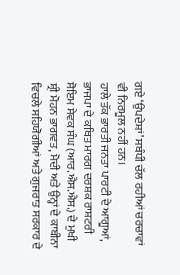ਗਏ ‘ਉਪਦੇਸ਼ਾਂ’ ਸਬੰਧੀ ਚੱਲ ਰਹੀਆਂ ਚਰਚਾਵਾਂ ਵੀ ਨਿਰਮੂਲ ਨਹੀਂ ਹਨ।
ਹਾਲੇ ਤੱਕ ਭਾਰਤੀ ਜਨਤਾ ਪਾਰਟੀ ਦੇ ਆਗੂਆਂ, ਭਾਜਪਾ ਦੇ ਕਥਿਤ ਮਾਰਗ ਦਰਸ਼ਕ ਰਾਸ਼ਟਰੀ ਸੋਇਮ ਸੇਵਕ ਸੰਘ (ਆਰ.ਐਸ.ਐਸ.) ਦੇ ਮੁਖੀ ਸ਼੍ਰੀ ਮੋਹਨ ਭਾਗਵਤ, ਮੋਦੀ ਅਤੇ ਉਨ੍ਹਾਂ ਦੇ ਕਾਬੀਨਾ ਵਿਚਲੇ ਸਹਿਯੋਗੀਆਂ ਅਤੇ ਗੁਜਰਾਤ ਸਰਕਾਰ ਦੇ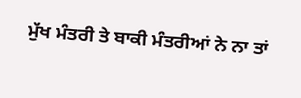ਮੁੱਖ ਮੰਤਰੀ ਤੇ ਬਾਕੀ ਮੰਤਰੀਆਂ ਨੇ ਨਾ ਤਾਂ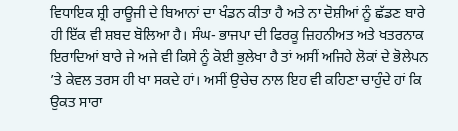ਵਿਧਾਇਕ ਸ਼੍ਰੀ ਰਾਊਜੀ ਦੇ ਬਿਆਨਾਂ ਦਾ ਖੰਡਨ ਕੀਤਾ ਹੈ ਅਤੇ ਨਾ ਦੋਸ਼ੀਆਂ ਨੂੰ ਛੱਡਣ ਬਾਰੇ ਹੀ ਇੱਕ ਵੀ ਸ਼ਬਦ ਬੋਲਿਆ ਹੈ। ਸੰਘ- ਭਾਜਪਾ ਦੀ ਫਿਰਕੂ ਜ਼ਿਹਨੀਅਤ ਅਤੇ ਖਤਰਨਾਕ ਇਰਾਦਿਆਂ ਬਾਰੇ ਜੇ ਅਜੇ ਵੀ ਕਿਸੇ ਨੂੰ ਕੋਈ ਭੁਲੇਖਾ ਹੈ ਤਾਂ ਅਸੀਂ ਅਜਿਹੇ ਲੋਕਾਂ ਦੇ ਭੋਲੇਪਨ ’ਤੇ ਕੇਵਲ ਤਰਸ ਹੀ ਖਾ ਸਕਦੇ ਹਾਂ। ਅਸੀਂ ਉਚੇਚ ਨਾਲ ਇਹ ਵੀ ਕਹਿਣਾ ਚਾਹੁੰਦੇ ਹਾਂ ਕਿ ਉਕਤ ਸਾਰਾ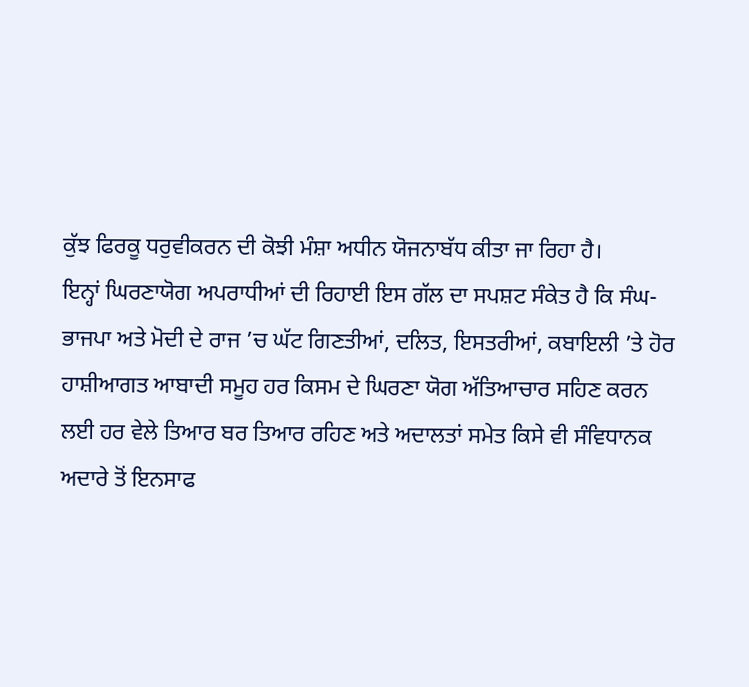ਕੁੱਝ ਫਿਰਕੂ ਧਰੁਵੀਕਰਨ ਦੀ ਕੋਝੀ ਮੰਸ਼ਾ ਅਧੀਨ ਯੋਜਨਾਬੱਧ ਕੀਤਾ ਜਾ ਰਿਹਾ ਹੈ।
ਇਨ੍ਹਾਂ ਘਿਰਣਾਯੋਗ ਅਪਰਾਧੀਆਂ ਦੀ ਰਿਹਾਈ ਇਸ ਗੱਲ ਦਾ ਸਪਸ਼ਟ ਸੰਕੇਤ ਹੈ ਕਿ ਸੰਘ-ਭਾਜਪਾ ਅਤੇ ਮੋਦੀ ਦੇ ਰਾਜ ’ਚ ਘੱਟ ਗਿਣਤੀਆਂ, ਦਲਿਤ, ਇਸਤਰੀਆਂ, ਕਬਾਇਲੀ ’ਤੇ ਹੋਰ ਹਾਸ਼ੀਆਗਤ ਆਬਾਦੀ ਸਮੂਹ ਹਰ ਕਿਸਮ ਦੇ ਘਿਰਣਾ ਯੋਗ ਅੱਤਿਆਚਾਰ ਸਹਿਣ ਕਰਨ ਲਈ ਹਰ ਵੇਲੇ ਤਿਆਰ ਬਰ ਤਿਆਰ ਰਹਿਣ ਅਤੇ ਅਦਾਲਤਾਂ ਸਮੇਤ ਕਿਸੇ ਵੀ ਸੰਵਿਧਾਨਕ ਅਦਾਰੇ ਤੋਂ ਇਨਸਾਫ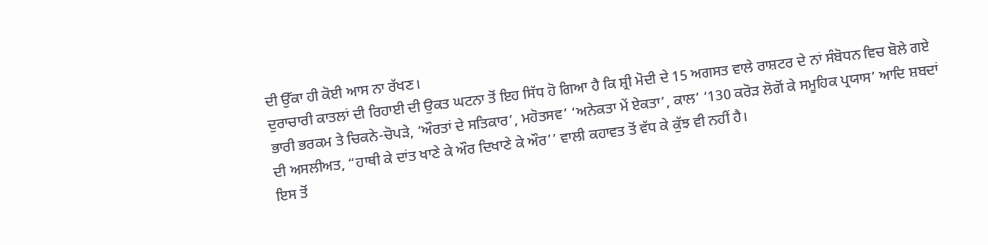ਦੀ ਉੱਕਾ ਹੀ ਕੋਈ ਆਸ ਨਾ ਰੱਖਣ।
ਦੁਰਾਚਾਰੀ ਕਾਤਲਾਂ ਦੀ ਰਿਹਾਈ ਦੀ ਉਕਤ ਘਟਨਾ ਤੋਂ ਇਹ ਸਿੱਧ ਹੋ ਗਿਆ ਹੈ ਕਿ ਸ਼੍ਰੀ ਮੋਦੀ ਦੇ 15 ਅਗਸਤ ਵਾਲੇ ਰਾਸ਼ਟਰ ਦੇ ਨਾਂ ਸੰਬੋਧਨ ਵਿਚ ਬੋਲੇ ਗਏ ਭਾਰੀ ਭਰਕਮ ਤੇ ਚਿਕਨੇ-ਚੋਪੜੇ, ‘ਔਰਤਾਂ ਦੇ ਸਤਿਕਾਰ’, ਮਹੋਤਸਵ’ ‘ਅਨੇਕਤਾ ਮੇਂ ਏਕਤਾ’, ਕਾਲ’ ‘130 ਕਰੋੜ ਲੋਗੋਂ ਕੇ ਸਮੂਹਿਕ ਪ੍ਰਯਾਸ’ ਆਦਿ ਸ਼ਬਦਾਂ ਦੀ ਅਸਲੀਅਤ, “ਹਾਥੀ ਕੇ ਦਾਂਤ ਖਾਣੇ ਕੇ ਔਰ ਦਿਖਾਣੇ ਕੇ ਔਰ’’ ਵਾਲੀ ਕਹਾਵਤ ਤੋਂ ਵੱਧ ਕੇ ਕੁੱਝ ਵੀ ਨਹੀਂ ਹੈ।
ਇਸ ਤੋਂ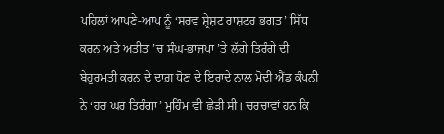ਪਹਿਲਾਂ ਆਪਣੇ-ਆਪ ਨੂੰ ‘ਸਰਵ ਸ਼੍ਰੇਸ਼ਟ ਰਾਸ਼ਟਰ ਭਗਤ’ ਸਿੱਧ ਕਰਨ ਅਤੇ ਅਤੀਤ ’ਚ ਸੰਘ-ਭਾਜਪਾ ’ਤੇ ਲੱਗੇ ਤਿਰੰਗੇ ਦੀ ਬੇਹੁਰਮਤੀ ਕਰਨ ਦੇ ਦਾਗ਼ ਧੋਣ ਦੇ ਇਰਾਦੇ ਨਾਲ ਮੋਦੀ ਐਂਡ ਕੰਪਨੀ ਨੇ ‘ਹਰ ਘਰ ਤਿਰੰਗਾ’ ਮੁਹਿੰਮ ਵੀ ਛੇੜੀ ਸੀ। ਚਰਚਾਵਾਂ ਹਨ ਕਿ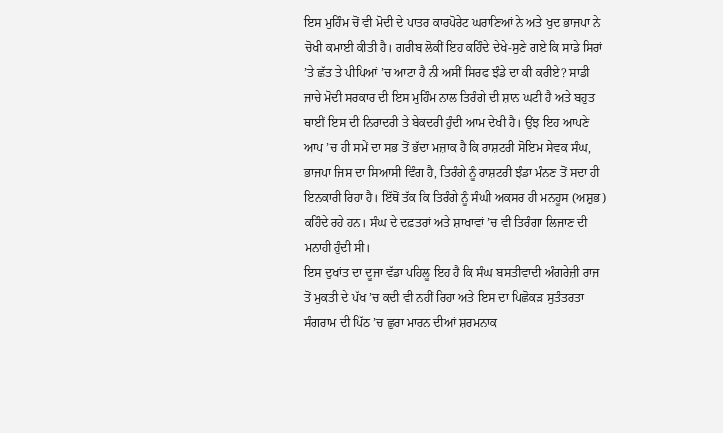ਇਸ ਮੁਹਿੰਮ ਚੋਂ ਵੀ ਮੋਦੀ ਦੇ ਪਾਤਰ ਕਾਰਪੋਰੇਟ ਘਰਾਣਿਆਂ ਨੇ ਅਤੇ ਖੁਦ ਭਾਜਪਾ ਨੇ ਚੋਖੀ ਕਮਾਈ ਕੀਤੀ ਹੈ। ਗਰੀਬ ਲੋਕੀਂ ਇਹ ਕਹਿੰਦੇ ਦੇਖੇ-ਸੁਣੇ ਗਏ ਕਿ ਸਾਡੇ ਸਿਰਾਂ ’ਤੇ ਛੱਤ ਤੇ ਪੀਪਿਆਂ ’ਚ ਆਟਾ ਹੈ ਨੀ ਅਸੀਂ ਸਿਰਫ ਝੰਡੇ ਦਾ ਕੀ ਕਰੀਏ? ਸਾਡੀ ਜਾਚੇ ਮੋਦੀ ਸਰਕਾਰ ਦੀ ਇਸ ਮੁਹਿੰਮ ਨਾਲ ਤਿਰੰਗੇ ਦੀ ਸ਼ਾਨ ਘਟੀ ਹੈ ਅਤੇ ਬਹੁਤ ਥਾਈਂ ਇਸ ਦੀ ਨਿਰਾਦਰੀ ਤੇ ਬੇਕਦਰੀ ਹੁੰਦੀ ਆਮ ਦੇਖੀ ਹੈ। ਉਂਝ ਇਹ ਆਪਣੇ ਆਪ ’ਚ ਹੀ ਸਮੇਂ ਦਾ ਸਭ ਤੋਂ ਭੱਦਾ ਮਜ਼ਾਕ ਹੈ ਕਿ ਰਾਸ਼ਟਰੀ ਸੋਇਮ ਸੇਵਕ ਸੰਘ, ਭਾਜਪਾ ਜਿਸ ਦਾ ਸਿਆਸੀ ਵਿੰਗ ਹੈ, ਤਿਰੰਗੇ ਨੂੰ ਰਾਸ਼ਟਰੀ ਝੰਡਾ ਮੰਨਣ ਤੋਂ ਸਦਾ ਹੀ ਇਨਕਾਰੀ ਰਿਹਾ ਹੈ। ਇੱਥੋਂ ਤੱਕ ਕਿ ਤਿਰੰਗੇ ਨੂੰ ਸੰਘੀ ਅਕਸਰ ਹੀ ਮਨਹੂਸ (ਅਸ਼ੁਭ) ਕਹਿੰਦੇ ਰਹੇ ਹਨ। ਸੰਘ ਦੇ ਦਫ਼ਤਰਾਂ ਅਤੇ ਸ਼ਾਖਾਵਾਂ ’ਚ ਵੀ ਤਿਰੰਗਾ ਲਿਜਾਣ ਦੀ ਮਨਾਹੀ ਹੁੰਦੀ ਸੀ।
ਇਸ ਦੁਖਾਂਤ ਦਾ ਦੂਜਾ ਵੱਡਾ ਪਹਿਲੂ ਇਹ ਹੈ ਕਿ ਸੰਘ ਬਸਤੀਵਾਦੀ ਅੰਗਰੇਜ਼ੀ ਰਾਜ ਤੋਂ ਮੁਕਤੀ ਦੇ ਪੱਖ ’ਚ ਕਦੀ ਵੀ ਨਹੀਂ ਰਿਹਾ ਅਤੇ ਇਸ ਦਾ ਪਿਛੋਕੜ ਸੁਤੰਤਰਤਾ ਸੰਗਰਾਮ ਦੀ ਪਿੱਠ ’ਚ ਛੁਰਾ ਮਾਰਨ ਦੀਆਂ ਸ਼ਰਮਨਾਕ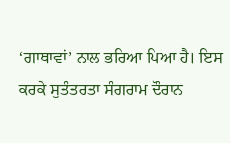‘ਗਾਥਾਵਾਂ’ ਨਾਲ ਭਰਿਆ ਪਿਆ ਹੈ। ਇਸ ਕਰਕੇ ਸੁਤੰਤਰਤਾ ਸੰਗਰਾਮ ਦੌਰਾਨ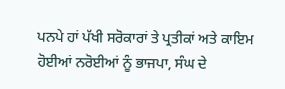ਪਨਪੇ ਹਾਂ ਪੱਖੀ ਸਰੋਕਾਰਾਂ ਤੇ ਪ੍ਰਤੀਕਾਂ ਅਤੇ ਕਾਇਮ ਹੋਈਆਂ ਨਰੋਈਆਂ ਨੂੰ ਭਾਜਪਾ, ਸੰਘ ਦੇ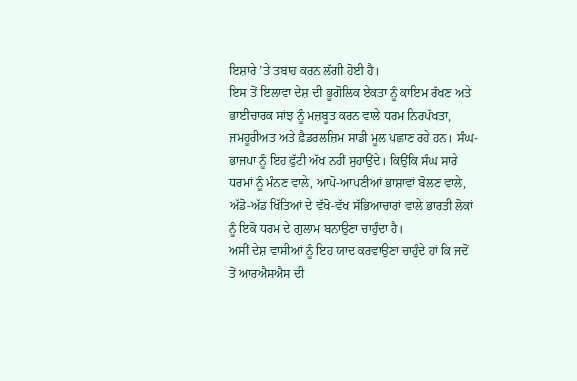ਇਸ਼ਾਰੇ ’ਤੇ ਤਬਾਹ ਕਰਨ ਲੱਗੀ ਹੋਈ ਹੈ।
ਇਸ ਤੋਂ ਇਲਾਵਾ ਦੇਸ਼ ਦੀ ਭੂਗੋਲਿਕ ਏਕਤਾ ਨੂੰ ਕਾਇਮ ਰੱਖਣ ਅਤੇ ਭਾਈਚਾਰਕ ਸਾਂਝ ਨੂੰ ਮਜ਼ਬੂਤ ਕਰਨ ਵਾਲੇ ਧਰਮ ਨਿਰਪੱਖਤਾ, ਜਮਹੂਰੀਅਤ ਅਤੇ ਫ਼ੈਡਰਲਜ਼ਿਮ ਸਾਡੀ ਮੂਲ ਪਛਾਣ ਰਹੇ ਹਨ। ਸੰਘ-ਭਾਜਪਾ ਨੂੰ ਇਹ ਫੁੱਟੀ ਅੱਖ ਨਹੀਂ ਸੁਹਾਉਂਦੇ। ਕਿਉਂਕਿ ਸੰਘ ਸਾਰੇ ਧਰਮਾਂ ਨੂੰ ਮੰਨਣ ਵਾਲੇ, ਆਪੋ-ਆਪਣੀਆਂ ਭਾਸ਼ਾਵਾਂ ਬੋਲਣ ਵਾਲੇ, ਅੱਡੋ-ਅੱਡ ਖਿੱਤਿਆਂ ਦੇ ਵੱਖੋ-ਵੱਖ ਸੱਭਿਆਚਾਰਾਂ ਵਾਲੇ ਭਾਰਤੀ ਲੋਕਾਂ ਨੂੰ ਇਕੋ ਧਰਮ ਦੇ ਗੁਲਾਮ ਬਨਾਉਣਾ ਚਾਹੁੰਦਾ ਹੈ।
ਅਸੀਂ ਦੇਸ਼ ਵਾਸੀਆਂ ਨੂੰ ਇਹ ਯਾਦ ਕਰਵਾਉਣਾ ਚਾਹੁੰਦੇ ਹਾਂ ਕਿ ਜਦੋਂ ਤੋਂ ਆਰਐਸਐਸ ਦੀ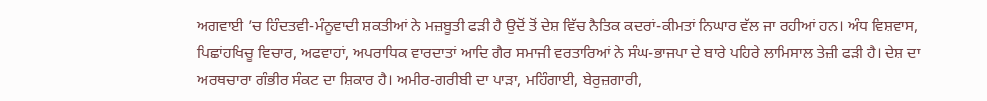ਅਗਵਾਈ ’ਚ ਹਿੰਦਤਵੀ-ਮੰਨੂਵਾਦੀ ਸ਼ਕਤੀਆਂ ਨੇ ਮਜ਼ਬੂਤੀ ਫੜੀ ਹੈ ਉਦੋਂ ਤੋਂ ਦੇਸ਼ ਵਿੱਚ ਨੈਤਿਕ ਕਦਰਾਂ-ਕੀਮਤਾਂ ਨਿਘਾਰ ਵੱਲ ਜਾ ਰਹੀਆਂ ਹਨ। ਅੰਧ ਵਿਸ਼ਵਾਸ, ਪਿਛਾਂਹਖਿਚੂ ਵਿਚਾਰ, ਅਫਵਾਹਾਂ, ਅਪਰਾਧਿਕ ਵਾਰਦਾਤਾਂ ਆਦਿ ਗੈਰ ਸਮਾਜੀ ਵਰਤਾਰਿਆਂ ਨੇ ਸੰਘ-ਭਾਜਪਾ ਦੇ ਬਾਰੇ ਪਹਿਰੇ ਲਾਮਿਸਾਲ ਤੇਜ਼ੀ ਫੜੀ ਹੈ। ਦੇਸ਼ ਦਾ ਅਰਥਚਾਰਾ ਗੰਭੀਰ ਸੰਕਟ ਦਾ ਸ਼ਿਕਾਰ ਹੈ। ਅਮੀਰ-ਗਰੀਬੀ ਦਾ ਪਾੜਾ, ਮਹਿੰਗਾਈ, ਬੇਰੁਜ਼ਗਾਰੀ,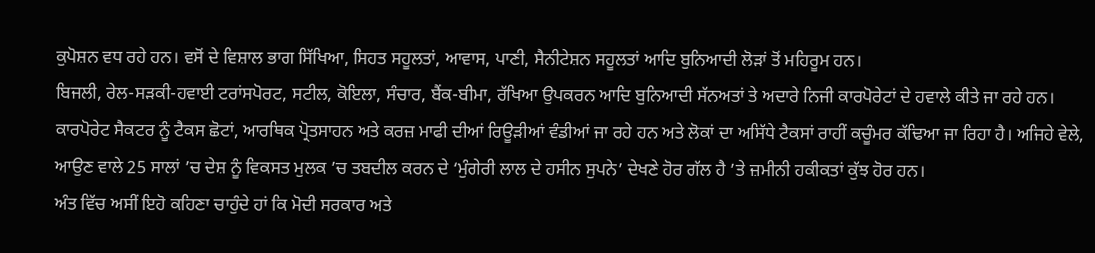ਕੁਪੋਸ਼ਨ ਵਧ ਰਹੇ ਹਨ। ਵਸੋਂ ਦੇ ਵਿਸ਼ਾਲ ਭਾਗ ਸਿੱਖਿਆ, ਸਿਹਤ ਸਹੂਲਤਾਂ, ਆਵਾਸ, ਪਾਣੀ, ਸੈਨੀਟੇਸ਼ਨ ਸਹੂਲਤਾਂ ਆਦਿ ਬੁਨਿਆਦੀ ਲੋੜਾਂ ਤੋਂ ਮਹਿਰੂਮ ਹਨ।
ਬਿਜਲੀ, ਰੇਲ-ਸੜਕੀ-ਹਵਾਈ ਟਰਾਂਸਪੋਰਟ, ਸਟੀਲ, ਕੋਇਲਾ, ਸੰਚਾਰ, ਬੈਂਕ-ਬੀਮਾ, ਰੱਖਿਆ ਉਪਕਰਨ ਆਦਿ ਬੁਨਿਆਦੀ ਸੱਨਅਤਾਂ ਤੇ ਅਦਾਰੇ ਨਿਜੀ ਕਾਰਪੋਰੇਟਾਂ ਦੇ ਹਵਾਲੇ ਕੀਤੇ ਜਾ ਰਹੇ ਹਨ। ਕਾਰਪੋਰੇਟ ਸੈਕਟਰ ਨੂੰ ਟੈਕਸ ਛੋਟਾਂ, ਆਰਥਿਕ ਪ੍ਰੋਤਸਾਹਨ ਅਤੇ ਕਰਜ਼ ਮਾਫੀ ਦੀਆਂ ਰਿਊੜੀਆਂ ਵੰਡੀਆਂ ਜਾ ਰਹੇ ਹਨ ਅਤੇ ਲੋਕਾਂ ਦਾ ਅਸਿੱਧੇ ਟੈਕਸਾਂ ਰਾਹੀਂ ਕਚੂੰਮਰ ਕੱਢਿਆ ਜਾ ਰਿਹਾ ਹੈ। ਅਜਿਹੇ ਵੇਲੇ, ਆਉਣ ਵਾਲੇ 25 ਸਾਲਾਂ ’ਚ ਦੇਸ਼ ਨੂੰ ਵਿਕਸਤ ਮੁਲਕ ’ਚ ਤਬਦੀਲ ਕਰਨ ਦੇ ‘ਮੁੰਗੇਰੀ ਲਾਲ ਦੇ ਹਸੀਨ ਸੁਪਨੇ’ ਦੇਖਣੇ ਹੋਰ ਗੱਲ ਹੈ ’ਤੇ ਜ਼ਮੀਨੀ ਹਕੀਕਤਾਂ ਕੁੱਝ ਹੋਰ ਹਨ।
ਅੰਤ ਵਿੱਚ ਅਸੀਂ ਇਹੋ ਕਹਿਣਾ ਚਾਹੁੰਦੇ ਹਾਂ ਕਿ ਮੋਦੀ ਸਰਕਾਰ ਅਤੇ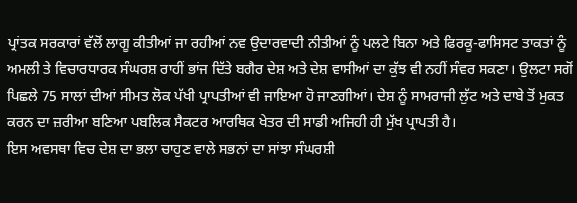ਪ੍ਰਾਂਤਕ ਸਰਕਾਰਾਂ ਵੱਲੋਂ ਲਾਗੂ ਕੀਤੀਆਂ ਜਾ ਰਹੀਆਂ ਨਵ ਉਦਾਰਵਾਦੀ ਨੀਤੀਆਂ ਨੂੰ ਪਲਟੇ ਬਿਨਾ ਅਤੇ ਫਿਰਕੂ-ਫਾਸਿਸਟ ਤਾਕਤਾਂ ਨੂੰ ਅਮਲੀ ਤੇ ਵਿਚਾਰਧਾਰਕ ਸੰਘਰਸ਼ ਰਾਹੀਂ ਭਾਂਜ ਦਿੱਤੇ ਬਗੈਰ ਦੇਸ਼ ਅਤੇ ਦੇਸ਼ ਵਾਸੀਆਂ ਦਾ ਕੁੱਝ ਵੀ ਨਹੀਂ ਸੰਵਰ ਸਕਣਾ। ਉਲਟਾ ਸਗੋਂ ਪਿਛਲੇ 75 ਸਾਲਾਂ ਦੀਆਂ ਸੀਮਤ ਲੋਕ ਪੱਖੀ ਪ੍ਰਾਪਤੀਆਂ ਵੀ ਜਾਇਆ ਹੋ ਜਾਣਗੀਆਂ। ਦੇਸ਼ ਨੂੰ ਸਾਮਰਾਜੀ ਲੁੱਟ ਅਤੇ ਦਾਬੇ ਤੋਂ ਮੁਕਤ ਕਰਨ ਦਾ ਜ਼ਰੀਆ ਬਣਿਆ ਪਬਲਿਕ ਸੈਕਟਰ ਆਰਥਿਕ ਖੇਤਰ ਦੀ ਸਾਡੀ ਅਜਿਹੀ ਹੀ ਮੁੱਖ ਪ੍ਰਾਪਤੀ ਹੈ।
ਇਸ ਅਵਸਥਾ ਵਿਚ ਦੇਸ਼ ਦਾ ਭਲਾ ਚਾਹੁਣ ਵਾਲੇ ਸਭਨਾਂ ਦਾ ਸਾਂਝਾ ਸੰਘਰਸ਼ੀ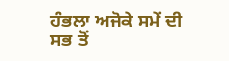ਹੰਭਲਾ ਅਜੋਕੇ ਸਮੇਂ ਦੀ ਸਭ ਤੋਂ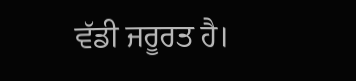ਵੱਡੀ ਜਰੂਰਤ ਹੈ।